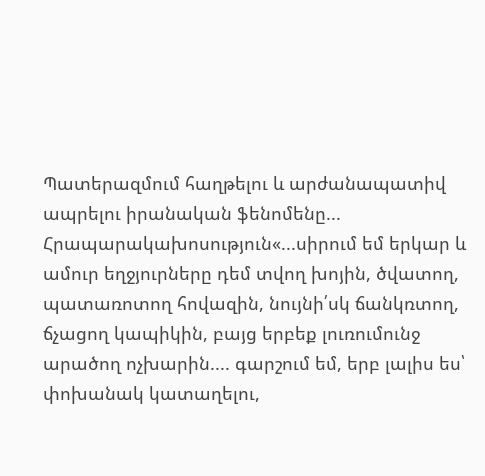Պատերազմում հաղթելու և արժանապատիվ ապրելու իրանական ֆենոմենը...
Հրապարակախոսություն«...սիրում եմ երկար և ամուր եղջյուրները դեմ տվող խոյին, ծվատող, պատառոտող հովազին, նույնի՛սկ ճանկռտող, ճչացող կապիկին, բայց երբեք լուռումունջ արածող ոչխարին.... գարշում եմ, երբ լալիս ես՝ փոխանակ կատաղելու,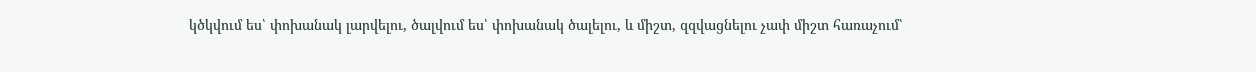կծկվում ես՝ փոխանակ լարվելու, ծալվում ես՝ փոխանակ ծալելու, և միշտ, զզվացնելու չափ միշտ հառաչում՝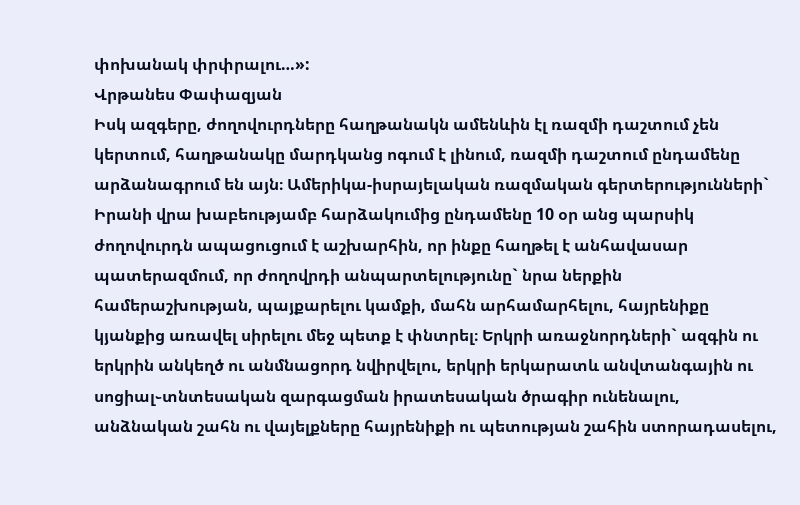փոխանակ փրփրալու…»:
Վրթանես Փափազյան
Իսկ ազգերը, ժողովուրդները հաղթանակն ամենևին էլ ռազմի դաշտում չեն կերտում, հաղթանակը մարդկանց ոգում է լինում, ռազմի դաշտում ընդամենը արձանագրում են այն։ Ամերիկա-իսրայելական ռազմական գերտերությունների` Իրանի վրա խաբեությամբ հարձակումից ընդամենը 10 օր անց պարսիկ ժողովուրդն ապացուցում է աշխարհին, որ ինքը հաղթել է անհավասար պատերազմում, որ ժողովրդի անպարտելությունը` նրա ներքին համերաշխության, պայքարելու կամքի, մահն արհամարհելու, հայրենիքը կյանքից առավել սիրելու մեջ պետք է փնտրել։ Երկրի առաջնորդների` ազգին ու երկրին անկեղծ ու անմնացորդ նվիրվելու, երկրի երկարատև անվտանգային ու սոցիալ֊տնտեսական զարգացման իրատեսական ծրագիր ունենալու, անձնական շահն ու վայելքները հայրենիքի ու պետության շահին ստորադասելու,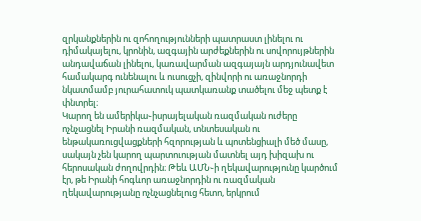զրկանքներին ու զոհողությունների պատրաստ լինելու ու դիմակայելու, կրոնին, ազգային արժեքներին ու սովորույթներին անդավաճան լինելու, կառավարման ազգայայն արդյունավետ համակարգ ունենալու և ուսուցչի, զինվորի ու առաջնորդի նկատմամբ յուրահատուկ պատկառանք տածելու մեջ պետք է փնտրել։
Կարող են ամերիկա֊իսրայելական ռազմական ուժերը ոչնչացնել Իրանի ռազմական, տնտեսական ու ենթակառուցվացքների հզորության և պոտենցիալի մեծ մասը, սակայն չեն կարող պարտուության մատնել այդ խիզախ ու հերոսական ժողովրդին։ Թեև ԱՄՆ֊ի ղեկավարությունը կարծում էր, թե Իրանի հոգևոր առաջնորդին ու ռազմական ղեկավարությանը ոչնչացնելուց հետո, երկրում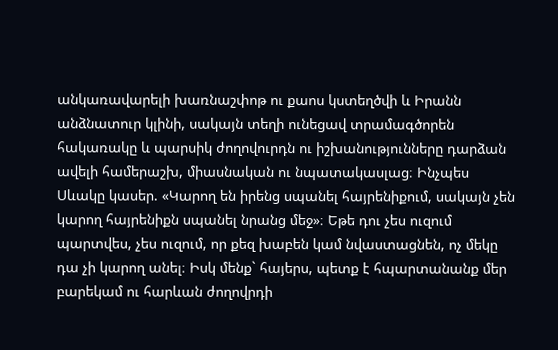անկառավարելի խառնաշփոթ ու քաոս կստեղծվի և Իրանն անձնատուր կլինի, սակայն տեղի ունեցավ տրամագծորեն հակառակը և պարսիկ ժողովուրդն ու իշխանությունները դարձան ավելի համերաշխ, միասնական ու նպատակասլաց։ Ինչպես Սևակը կասեր. «Կարող են իրենց սպանել հայրենիքում, սակայն չեն կարող հայրենիքն սպանել նրանց մեջ»։ Եթե դու չես ուզում պարտվես, չես ուզում, որ քեզ խաբեն կամ նվաստացնեն, ոչ մեկը դա չի կարող անել։ Իսկ մենք` հայերս, պետք է հպարտանանք մեր բարեկամ ու հարևան ժողովրդի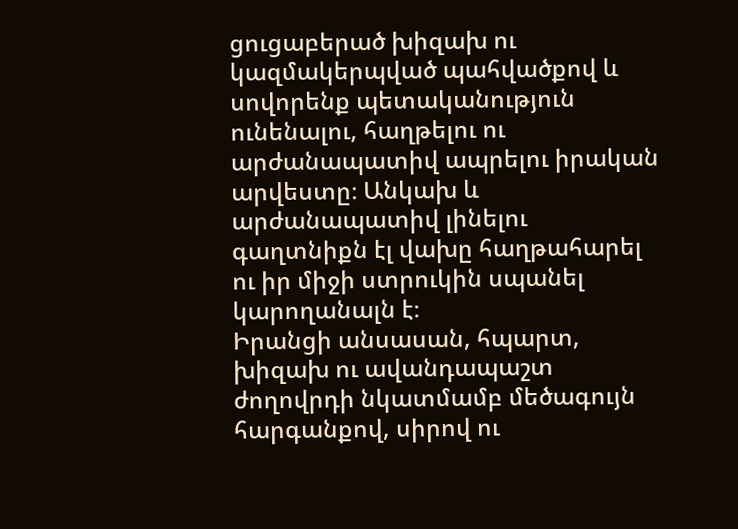ցուցաբերած խիզախ ու կազմակերպված պահվածքով և սովորենք պետականություն ունենալու, հաղթելու ու արժանապատիվ ապրելու իրական արվեստը։ Անկախ և արժանապատիվ լինելու գաղտնիքն էլ վախը հաղթահարել ու իր միջի ստրուկին սպանել կարողանալն է։
Իրանցի անսասան, հպարտ, խիզախ ու ավանդապաշտ ժողովրդի նկատմամբ մեծագույն հարգանքով, սիրով ու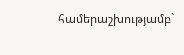համերաշխությամբ`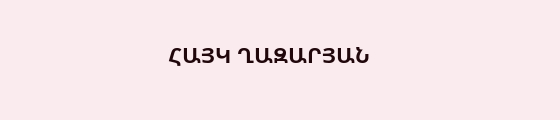ՀԱՅԿ ՂԱԶԱՐՅԱՆ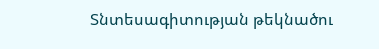Տնտեսագիտության թեկնածու